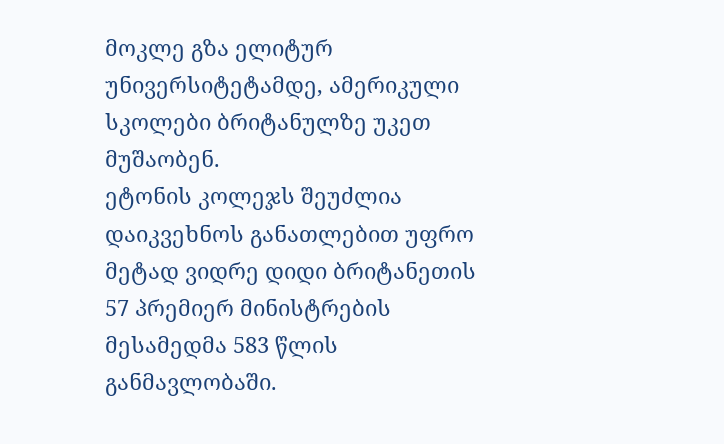მოკლე გზა ელიტურ უნივერსიტეტამდე, ამერიკული სკოლები ბრიტანულზე უკეთ მუშაობენ.
ეტონის კოლეჯს შეუძლია დაიკვეხნოს განათლებით უფრო მეტად ვიდრე დიდი ბრიტანეთის 57 პრემიერ მინისტრების მესამედმა 583 წლის განმავლობაში.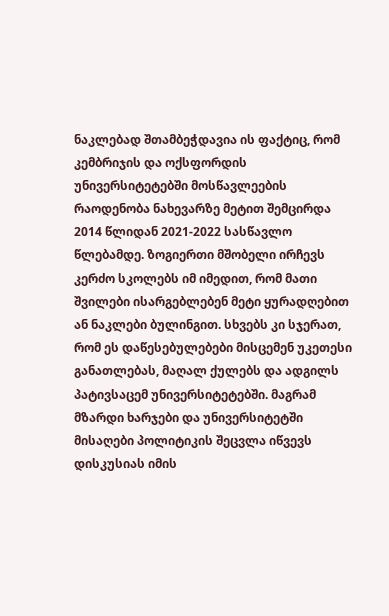ნაკლებად შთამბეჭდავია ის ფაქტიც, რომ კემბრიჯის და ოქსფორდის უნივერსიტეტებში მოსწავლეების რაოდენობა ნახევარზე მეტით შემცირდა 2014 წლიდან 2021-2022 სასწავლო წლებამდე. ზოგიერთი მშობელი ირჩევს კერძო სკოლებს იმ იმედით, რომ მათი შვილები ისარგებლებენ მეტი ყურადღებით ან ნაკლები ბულინგით. სხვებს კი სჯერათ, რომ ეს დაწესებულებები მისცემენ უკეთესი განათლებას, მაღალ ქულებს და ადგილს პატივსაცემ უნივერსიტეტებში. მაგრამ მზარდი ხარჯები და უნივერსიტეტში მისაღები პოლიტიკის შეცვლა იწვევს დისკუსიას იმის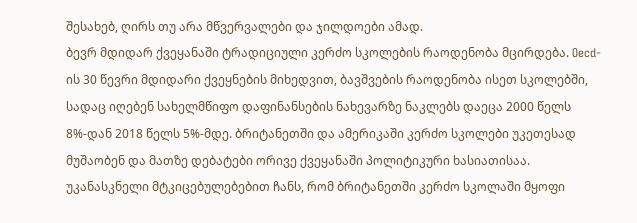შესახებ, ღირს თუ არა მწვერვალები და ჯილდოები ამად.
ბევრ მდიდარ ქვეყანაში ტრადიციული კერძო სკოლების რაოდენობა მცირდება. Oecd-ის 30 წევრი მდიდარი ქვეყნების მიხედვით, ბავშვების რაოდენობა ისეთ სკოლებში, სადაც იღებენ სახელმწიფო დაფინანსების ნახევარზე ნაკლებს დაეცა 2000 წელს 8%-დან 2018 წელს 5%-მდე. ბრიტანეთში და ამერიკაში კერძო სკოლები უკეთესად მუშაობენ და მათზე დებატები ორივე ქვეყანაში პოლიტიკური ხასიათისაა.
უკანასკნელი მტკიცებულებებით ჩანს, რომ ბრიტანეთში კერძო სკოლაში მყოფი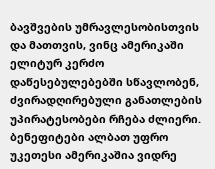ბავშვების უმრავლესობისთვის და მათთვის, ვინც ამერიკაში ელიტურ კერძო დაწესებულებებში სწავლობენ, ძვირადღირებული განათლების უპირატესობები რჩება ძლიერი. ბენეფიტები ალბათ უფრო უკეთესი ამერიკაშია ვიდრე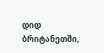დიდ ბრიტანეთში,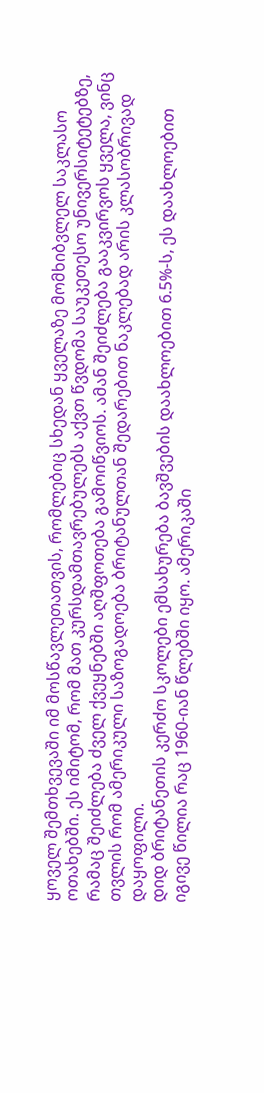ყოველ შემთხვევაში იმ მოსწავლეთათვის, რომლებიც სხედან ყველაზე მომხიბვლელ საკლასო ოთახებში. ეს იმიტომ, რომ მათ კურსდამთავრებულებს აქვთ წვდომა საუკეთესო უნივერსიტეტებზე, რამაც შეიძლება ძველ ქვეყნებში აღშფოთება გამოიწვიოს. ამან შეიძლება გააკვირვოს ყველა, ვინც თვლის რომ ამერიკული საზოგადოება ბრიტანულთან შედარებით ნაკლებად არის კლასობრივად დაყოფილი.
დიდ ბრიტანეთის კერძო სკოლები ემსახურება ბავშვების დაახლოებით 6.5%-ს, ეს დაახლოებით იგივე წილია რაც 1960-იან წლებში იყო. ამერიკაში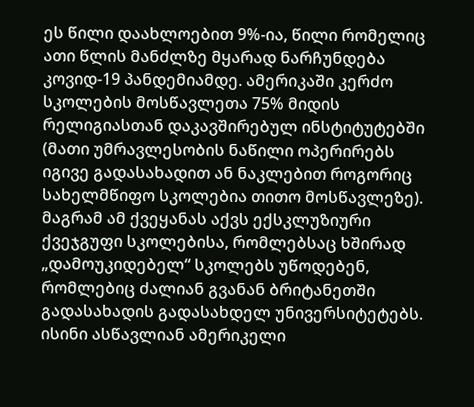ეს წილი დაახლოებით 9%-ია, წილი რომელიც ათი წლის მანძლზე მყარად ნარჩუნდება კოვიდ-19 პანდემიამდე. ამერიკაში კერძო სკოლების მოსწავლეთა 75% მიდის რელიგიასთან დაკავშირებულ ინსტიტუტებში (მათი უმრავლესობის ნაწილი ოპერირებს იგივე გადასახადით ან ნაკლებით როგორიც სახელმწიფო სკოლებია თითო მოსწავლეზე). მაგრამ ამ ქვეყანას აქვს ექსკლუზიური ქვეჯგუფი სკოლებისა, რომლებსაც ხშირად „დამოუკიდებელ“ სკოლებს უწოდებენ, რომლებიც ძალიან გვანან ბრიტანეთში გადასახადის გადასახდელ უნივერსიტეტებს. ისინი ასწავლიან ამერიკელი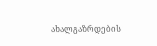ახალგაზრდების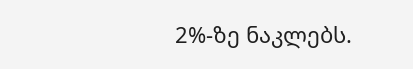2%-ზე ნაკლებს.